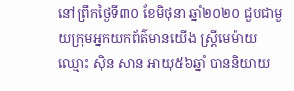នៅព្រឹកថ្ងៃទី៣០ ខែមិថុនា ឆ្នាំ២០២០ ជួបជាមួយក្រុមអ្នកយកព័ត៌មានយើង ស្រ្តីមេម៉ាយ ឈ្មោះ ស៊ិន សាន អាយុ៥៦ឆ្នាំ បាននិយាយ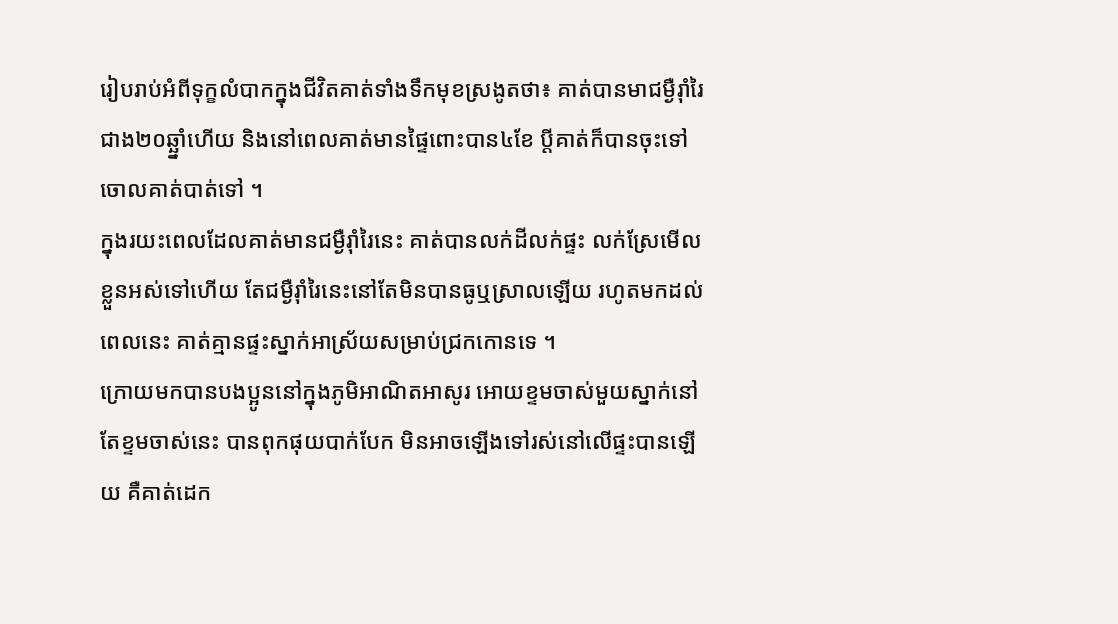រៀបរាប់អំពីទុក្ខលំបាកក្នុងជីវិតគាត់ទាំងទឹកមុខស្រងូតថា៖ គាត់បានមាជម្ងឺរ៉ាំរៃជាង២០ឆ្ឆ្នាំហើយ និងនៅពេលគាត់មានផ្ទៃពោះបាន៤ខែ ប្តីគាត់ក៏បានចុះទៅចោលគាត់បាត់ទៅ ។
ក្នុងរយះពេលដែលគាត់មានជម្ងឺរ៉ាំរៃនេះ គាត់បានលក់ដីលក់ផ្ទះ លក់ស្រែមើលខ្លួនអស់ទៅហើយ តែជម្ងឺរ៉ាំរៃនេះនៅតែមិនបានធូឬស្រាលឡើយ រហូតមកដល់ពេលនេះ គាត់គ្មានផ្ទះស្នាក់អាស្រ័យសម្រាប់ជ្រកកោនទេ ។
ក្រោយមកបានបងប្អូននៅក្នុងភូមិអាណិតអាសូរ អោយខ្ទមចាស់មួយស្នាក់នៅ តែខ្ទមចាស់នេះ បានពុកផុយបាក់បែក មិនអាចឡើងទៅរស់នៅលើផ្ទះបានឡើយ គឺគាត់ដេក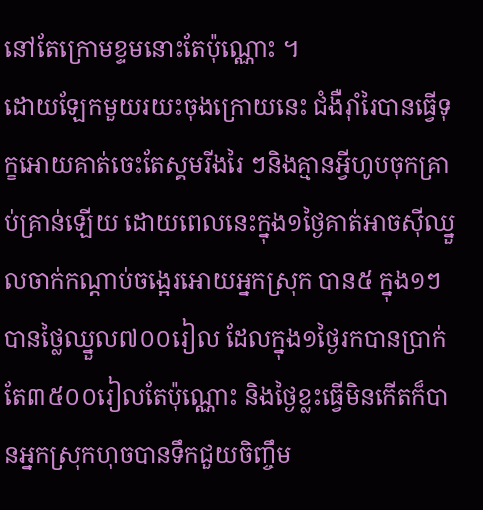នៅតែក្រោមខ្ទមនោះតែប៉ុណ្ណោះ ។
ដោយឡែកមួយរយះចុងក្រោយនេះ ជំងឺរ៉ាំរៃបានធ្វើទុក្ខអោយគាត់ចេះតែស្គមរីងរៃ ៗនិងគ្មានអ្វីហូបចុកគ្រាប់គ្រាន់ឡើយ ដោយពេលនេះក្នុង១ថ្ងៃគាត់អាចស៊ីឈ្នួលចាក់កណ្តាប់ចង្អេរអោយអ្នកស្រុក បាន៥ ក្នុង១ៗ បានថ្លៃឈ្នួល៧០០រៀល ដែលក្នុង១ថ្ងៃរកបានប្រាក់តែ៣៥០០រៀលតែប៉ុណ្ណោះ និងថ្ងៃខ្លះធ្វើមិនកើតក៏បានអ្នកស្រុកហុចបានទឹកជួយចិញ្ចឹម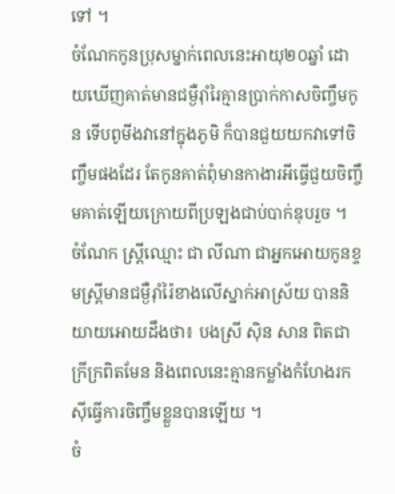ទៅ ។
ចំណែកកូនប្រុសម្នាក់ពេលនេះអាយុ២០ឆ្នាំ ដោយឃើញគាត់មានជម្ងឺរ៉ាំរៃគ្មានប្រាក់កាសចិញ្ចឹមកូន ទើបពូមីងវានៅក្នុងភូមិ ក៏បានជួយយកវាទៅចិញ្ចឹមផងដែរ តែកូនគាត់ពុំមានកាងារអីធ្វើជួយចិញ្ចឹមគាត់ឡើយក្រោយពីប្រឡងជាប់បាក់ឌុបរួច ។
ចំណែក ស្តី្រឈ្មោះ ជា លីណា ជាអ្នកអោយកូនខ្ទមស្ត្រីមានជម្ងឺរ៉ាំរ៉ៃខាងលើស្នាក់អាស្រ័យ បាននិយាយអោយដឹងថា៖ បងស្រី ស៊ិន សាន ពិតជាក្រីក្រពិតមែន និងពេលនេះគ្មានកម្លាំងកំហែងរកស៊ីធ្វើការចិញ្ចឹមខ្លួនបានឡើយ ។
ចំ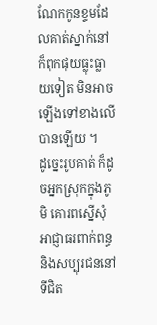ណែកកូនខ្ទមដែលគាត់ស្នាក់នៅក៏ពុកផុយធ្លុះធ្លាយទៀត មិនអាចឡើងទៅខាងលើបានឡើយ ។
ដូច្នេះរូបគាត់ ក៏ដូចអ្នកស្រុកក្នុងភូមិ គោរពស្នើសុំអាជ្ញាធរពាក់ពន្ធ និងសប្បុរជននៅទីជិត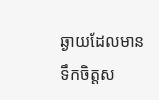ឆ្ងាយដែលមានទឹកចិត្តស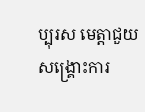ប្បុរស មេត្តាជួយសង្គ្រោះការ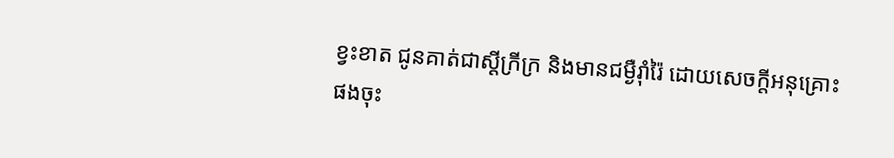ខ្វះខាត ជូនគាត់ជាស្តីក្រីក្រ និងមានជម្ងឺរ៉ាំរ៉ៃ ដោយសេចក្តីអនុគ្រោះផងចុះ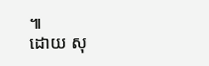៕
ដោយ សុ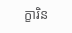ក្ខារិន